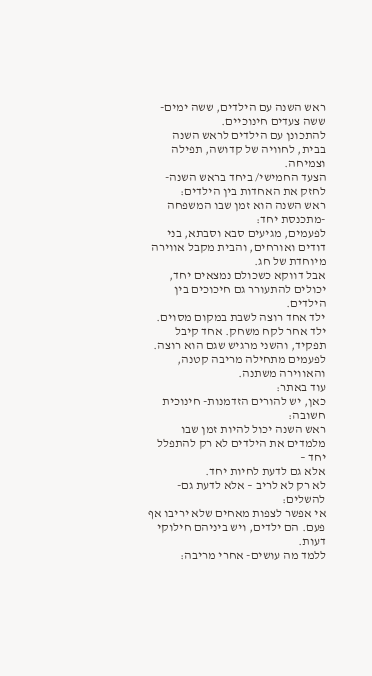ראש השנה עם הילדים, ששה ימים-ששה צעדים חינוכיים.
להתכונן עם הילדים לראש השנה בבית, לחוויה של קדושה, תפילה וצמיחה.
הצעד החמישי/ ביחד בראש השנה-לחזק את האחדות בין הילדים:
ראש השנה הוא זמן שבו המשפחה -מתכנסת יחד:
לפעמים, מגיעים סבא וסבתא, בני דודים ואורחים, והבית מקבל אווירה מיוחדת של חג.
אבל דווקא כשכולם נמצאים יחד, יכולים להתעורר גם חיכוכים בין הילדים.
ילד אחד רוצה לשבת במקום מסוים. ילד אחר לקח משחק. אחד קיבל תפקיד, והשני מרגיש שגם הוא רוצה. לפעמים מתחילה מריבה קטנה, והאווירה משתנה.
עוד באתר:
כאן, יש להורים הזדמנות- חינוכית חשובה:
ראש השנה יכול להיות זמן שבו מלמדים את הילדים לא רק להתפלל יחד –
אלא גם לדעת לחיות יחד.
לא רק לא לריב – אלא לדעת גם- להשלים:
אי אפשר לצפות מאחים שלא יריבו אף פעם. הם ילדים, ויש ביניהם חילוקי דעות.
ללמד מה עושים- אחרי מריבה: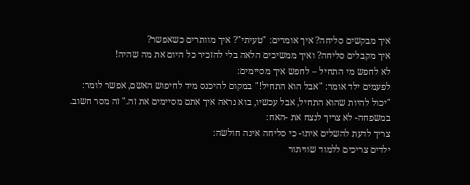איך מבקשים סליחה? איך אומרים: "טעיתי"? איך מוותרים כשאפשר?
איך מקבלים סליחה? ואיך ממשיכים הלאה בלי להזכיר כל היום את מה שהיה!
לא לחפש מי התחיל – לחפש איך מסיימים:
לפעמים ילד אומר: "אבל הוא התחיל!" במקום להיכנס מיד לחיפוש האשם, אפשר לומר: "יכול להיות שהוא התחיל, אבל עכשיו, בוא נראה איך אתם מסיימים את זה." זה מסר חשוב.
במשפחה- לא צריך לנצח את -האח:
צריך לדעת להשלים איתו- כי סליחה אינה חולשה:
ילדים צריכים ללמוד שוויתור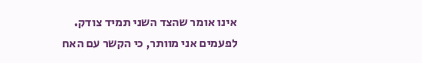אינו אומר שהצד השני תמיד צודק.
לפעמים אני מוותר, כי הקשר עם האח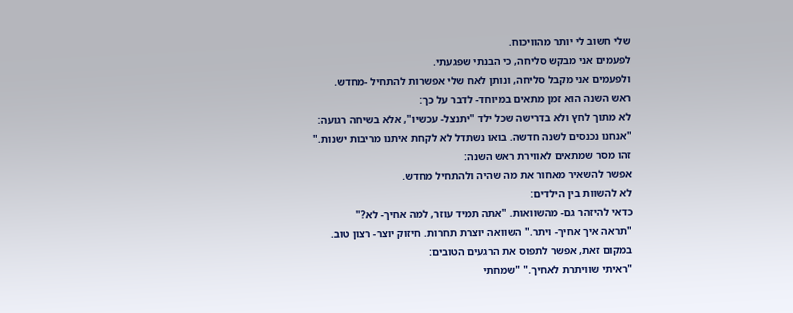שלי חשוב לי יותר מהוויכוח.
לפעמים אני מבקש סליחה, כי הבנתי שפגעתי.
ולפעמים אני מקבל סליחה, ונותן לאח שלי אפשרות להתחיל -מחדש.
ראש השנה הוא זמן מתאים במיוחד- לדבר על כך:
לא מתוך לחץ ולא בדרישה שכל ילד "יתנצל- עכשיו", אלא בשיחה רגועה:
"אנחנו נכנסים לשנה חדשה. בואו נשתדל לא לקחת איתנו מריבות ישנות."
זהו מסר שמתאים לאווירת ראש השנה:
אפשר להשאיר מאחור את מה שהיה ולהתחיל מחדש.
לא להשוות בין הילדים:
כדאי להיזהר גם- מהשוואות. "אתה תמיד עוזר, למה אחיך- לא?"
"תראה איך אחיך- ויתר." השוואה יוצרת תחרות. חיזוק יוצר- רצון טוב.
במקום זאת, אפשר לתפוס את הרגעים הטובים:
"ראיתי שוויתרת לאחיך." "שמחתי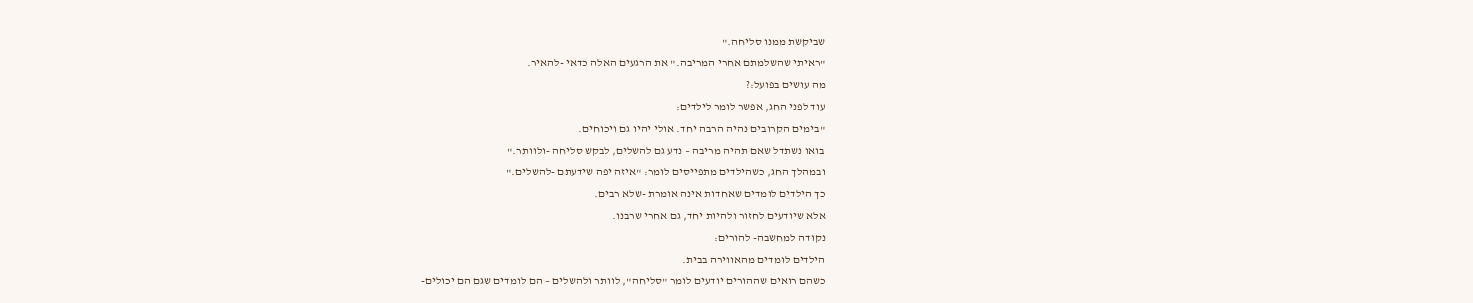שביקשת ממנו סליחה."
"ראיתי שהשלמתם אחרי המריבה." את הרגעים האלה כדאי -להאיר.
מה עושים בפועל:?
עוד לפני החג, אפשר לומר לילדים:
"בימים הקרובים נהיה הרבה יחד. אולי יהיו גם ויכוחים.
בואו נשתדל שאם תהיה מריבה – נדע גם להשלים, לבקש סליחה -ולוותר."
ובמהלך החג, כשהילדים מתפייסים לומר: "איזה יפה שידעתם -להשלים."
כך הילדים לומדים שאחדות אינה אומרת -שלא רבים.
אלא שיודעים לחזור ולהיות יחד, גם אחרי שרבנו.
נקודה למחשבה- להורים:
הילדים לומדים מהאווירה בבית.
כשהם רואים שההורים יודעים לומר "סליחה", לוותר ולהשלים – הם לומדים שגם הם יכולים-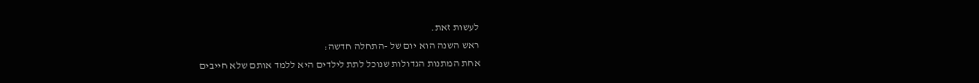לעשות זאת.
ראש השנה הוא יום של -התחלה חדשה:
אחת המתנות הגדולות שנוכל לתת לילדים היא ללמד אותם שלא חייבים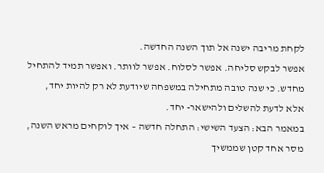לקחת מריבה ישנה אל תוך השנה החדשה.
אפשר לבקש סליחה. אפשר לסלוח. אפשר לוותר. ואפשר תמיד להתחיל מחדש. כי שנה טובה מתחילה במשפחה שיודעת לא רק להיות יחד, אלא לדעת להשלים ולהישאר- יחד.
במאמר הבא: הצעד השישי: התחלה חדשה – איך לוקחים מראש השנה, מסר אחד קטן שממשיך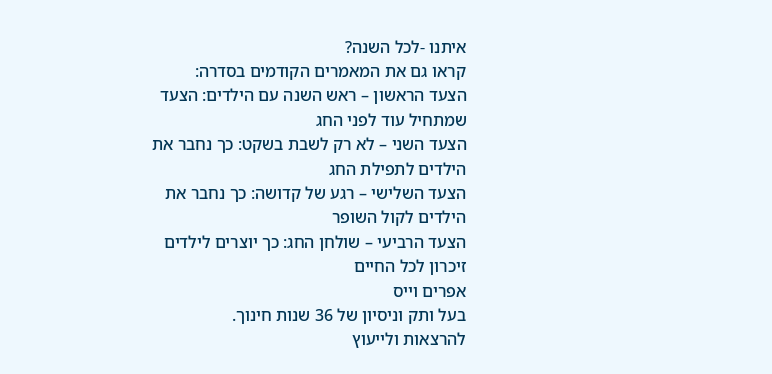איתנו -לכל השנה?
קראו גם את המאמרים הקודמים בסדרה:
הצעד הראשון – ראש השנה עם הילדים: הצעד שמתחיל עוד לפני החג
הצעד השני – לא רק לשבת בשקט: כך נחבר את הילדים לתפילת החג
הצעד השלישי – רגע של קדושה: כך נחבר את הילדים לקול השופר
הצעד הרביעי – שולחן החג: כך יוצרים לילדים זיכרון לכל החיים
אפרים וייס
בעל ותק וניסיון של 36 שנות חינוך.
להרצאות ולייעוץ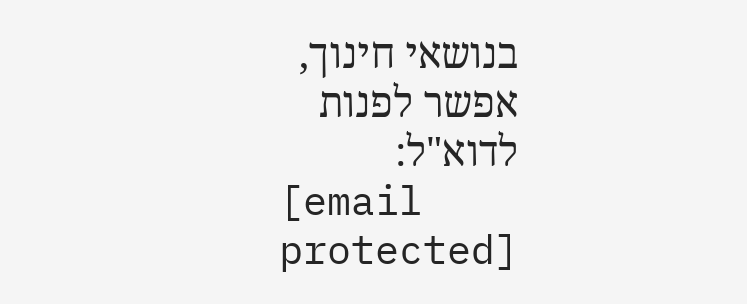בנושאי חינוך, אפשר לפנות לדוא"ל:
[email protected]